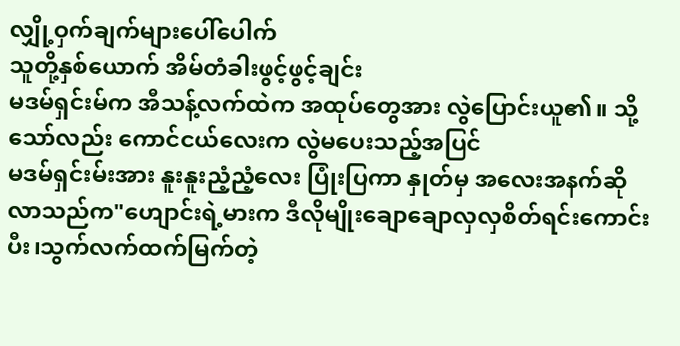လျှို့ဝှက်ချက်များပေါ်ပေါက်
သူတို့နှစ်ယောက် အိမ်တံခါးဖွင့်ဖွင့်ချင်း
မဒမ်ရှင်းမ်က အီသန့်လက်ထဲက အထုပ်တွေအား လွဲပြောင်းယူ၏။ သို့သော်လည်း ကောင်ငယ်လေးက လွဲမပေးသည့်အပြင်
မဒမ်ရှင်းမ်းအား နူးနူးညံ့ညံ့လေး ပြုံးပြကာ နှုတ်မှ အလေးအနက်ဆိုလာသည်က"ဟျောင်းရဲ့မားက ဒီလိုမျိုးချောချောလှလှစိတ်ရင်းကောင်းပီး၊သွက်လက်ထက်မြက်တဲ့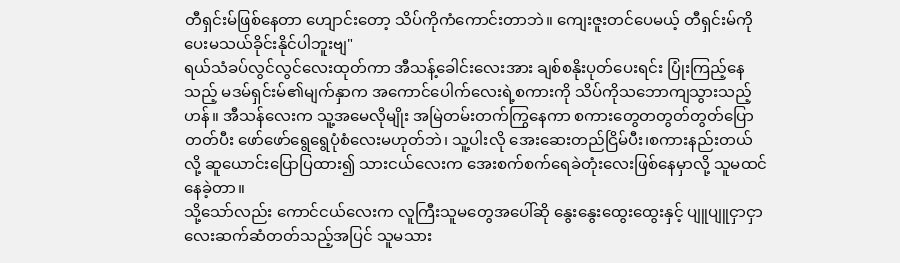တီရှင်းမ်ဖြစ်နေတာ ဟျောင်းတော့ သိပ်ကိုကံကောင်းတာဘဲ။ ကျေးဇူးတင်ပေမယ့် တီရှင်းမ်ကို ပေးမသယ်ခိုင်းနိုင်ပါဘူးဗျ"
ရယ်သံခပ်လွင်လွင်လေးထုတ်ကာ အီသန့်ခေါင်းလေးအား ချစ်စနိုးပုတ်ပေးရင်း ပြုံးကြည့်နေသည့် မဒမ်ရှင်းမ်၏မျက်နှာက အကောင်ပေါက်လေးရဲ့စကားကို သိပ်ကိုသဘောကျသွားသည့်ဟန်။ အီသန်လေးက သူ့အမေလိုမျိုး အမြဲတမ်းတက်ကြွနေကာ စကားတွေတတွတ်တွတ်ပြောတတ်ပီး ဖော်ဖော်ရွေရွေပုံစံလေးမဟုတ်ဘဲ၊ သူ့ပါးလို အေးဆေးတည်ငြိမ်ပီး၊စကားနည်းတယ်လို့ ဆူယောင်းပြောပြထား၍ သားငယ်လေးက အေးစက်စက်ရေခဲတုံးလေးဖြစ်နေမှာလို့ သူမထင်နေခဲ့တာ။
သို့သော်လည်း ကောင်ငယ်လေးက လူကြီးသူမတွေအပေါ်ဆို နွေးနွေးထွေးထွေးနှင့် ပျူပျူငှာငှာလေးဆက်ဆံတတ်သည့်အပြင် သူမသား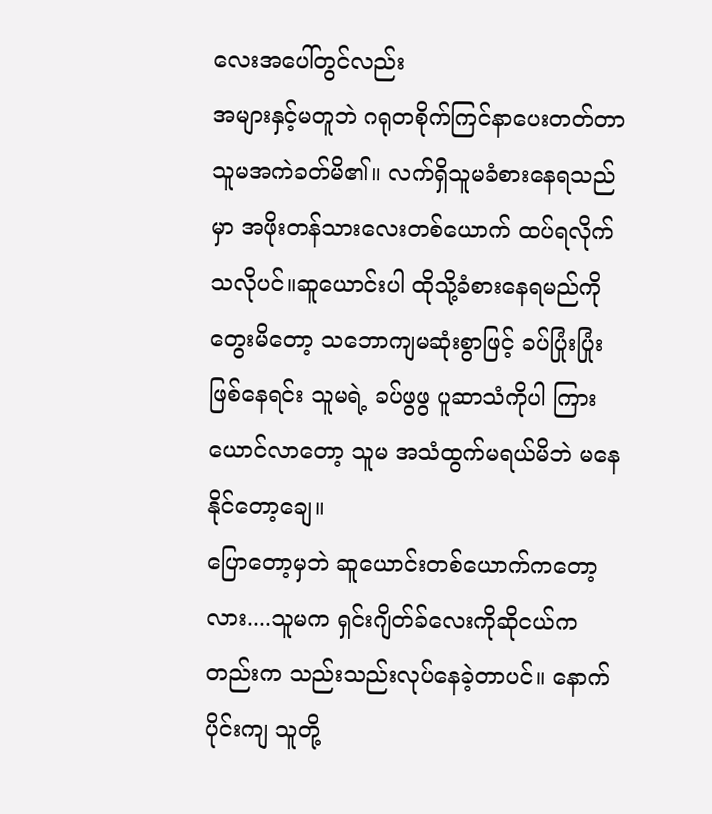လေးအပေါ်တွင်လည်း
အများနှင့်မတူဘဲ ဂရုတစိုက်ကြင်နာပေးတတ်တာ သူမအကဲခတ်မိ၏။ လက်ရှိသူမခံစားနေရသည်မှာ အဖိုးတန်သားလေးတစ်ယောက် ထပ်ရလိုက်သလိုပင်။ဆူယောင်းပါ ထိုသို့ခံစားနေရမည်ကိုတွေးမိတော့ သဘောကျမဆုံးစွာဖြင့် ခပ်ပြုံးပြုံးဖြစ်နေရင်း သူမရဲ့ ခပ်ဖွဖွ ပူဆာသံကိုပါ ကြားယောင်လာတော့ သူမ အသံထွက်မရယ်မိဘဲ မနေနိုင်တော့ချေ။
ပြောတော့မှဘဲ ဆူယောင်းတစ်ယောက်ကတော့လား....သူမက ရှင်းဂျိတ်ခ်လေးကိုဆိုငယ်ကတည်းက သည်းသည်းလုပ်နေခဲ့တာပင်။ နောက်ပိုင်းကျ သူတို့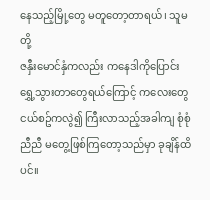နေသည့်မြို့တွေ မတူတော့တာရယ်၊ သူမတို့
ဇနှီးမောင်နှံကလည်း ကနေဒါကိုပြောင်းရွှေ့သွားတာတွေရယ်ကြောင့် ကလေးတွေငယ်စဥ်ကလွဲ၍ ကြီးလာသည့်အခါကျ စုံစုံညီညီ မတွေ့ဖြစ်ကြတော့သည်မှာ ခုချိန်ထိပင်။